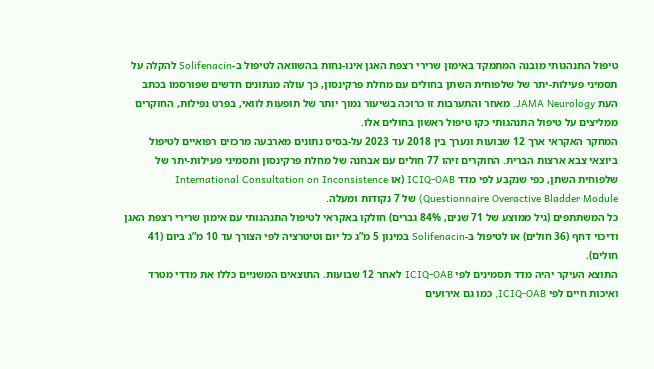טיפול התנהגותי מובנה המתמקד באימון שרירי רצפת האגן אינו-נחות בהשוואה לטיפול ב-Solifenacin להקלה על תסמיני פעילות-יתר של שלפוחית השתן בחולים עם מחלת פרקינסון, כך עולה מנתונים חדשים שפורסמו בכתב העת JAMA Neurology. מאחר והתערבות זו כרוכה בשיעור נמוך יותר של תופעות לוואי, בפרט נפילות, החוקרים ממליצים על טיפול התנהגותי כקו טיפול ראשון בחולים אלו.
המחקר האקראי ארך 12 שבועות ונערך בין 2018 עד 2023 על-בסיס נתונים מארבעה מרכזים רפואיים לטיפול ביוצאי צבא ארצות הברית. החוקרים זיהו 77 חולים עם אבחנה של מחלת פרקינסון ותסמיני פעילות-יתר של שלפוחית השתן, כפי שנקבע לפי מדד ICIQ-OAB (או International Consultation on Inconsistence Questionnaire Overactive Bladder Module) של 7 נקודות ומעלה.
כל המשתתפים (גיל ממוצע של 71 שנים, 84% גברים) חולקו באקראי לטיפול התנהגותי עם אימון שרירי רצפת האגן ודיכוי דחף (36 חולים) או לטיפול ב-Solifenacin במינון 5 מ”ג כל יום וטיטרציה לפי הצורך עד 10 מ”ג ביום (41 חולים).
התוצא העיקר יהיה מדד תסמינים לפי ICIQ-OAB לאחר 12 שבועות. התוצאים המשניים כללו את מדדי מטרד ואיכות חיים לפי ICIQ-OAB, כמו גם אירועים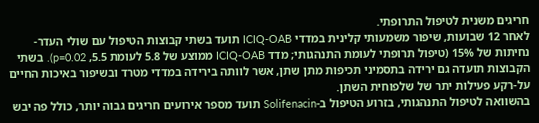חריגים משנית לטיפול התרופתי.
לאחר 12 שבועות, שיפור משמעותי קלינית במדדי ICIQ-OAB תועד בשתי קבוצות הטיפול עם שולי העדר-נחיתות של 15% (טיפול תרופתי לעומת התנהגותי; מדד ICIQ-OAB ממוצע של 5.8 לעומת 5.5, p=0.02). בשתי הקבוצות תועדה גם ירידה בתסמיני תכיפות מתן שתן, אשר לוותה בירידה במדדי מטרד ובשיפור באיכות החיים על-רקע פעילות יתר של שלפוחית השתן.
בהשוואה לטיפול התנהגותי, בזרוע הטיפול ב-Solifenacin תועד מספר אירועים חריגים גבוה יותר, כולל פה יבש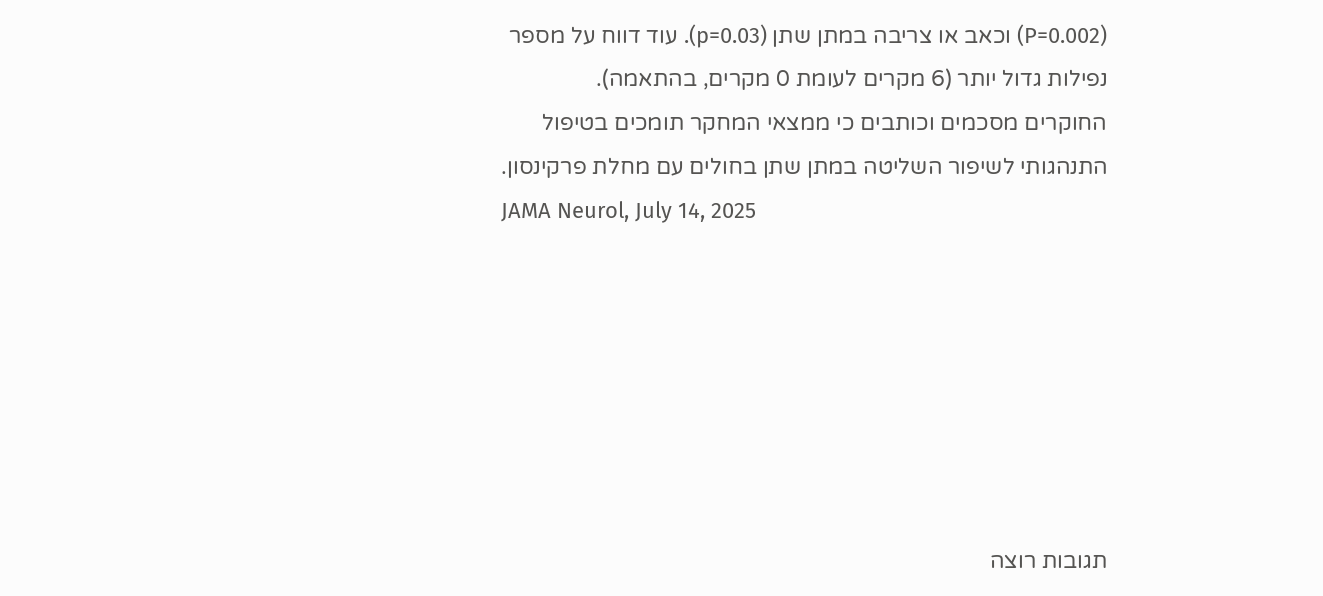(P=0.002) וכאב או צריבה במתן שתן (p=0.03). עוד דווח על מספר נפילות גדול יותר (6 מקרים לעומת 0 מקרים, בהתאמה).
החוקרים מסכמים וכותבים כי ממצאי המחקר תומכים בטיפול התנהגותי לשיפור השליטה במתן שתן בחולים עם מחלת פרקינסון.
JAMA Neurol, July 14, 2025







תגובות רוצה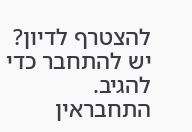להצטרף לדיון?
יש להתחבר כדי להגיב.
התחבראין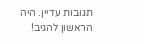תגובות עדיין. היה הראשון להגיב!